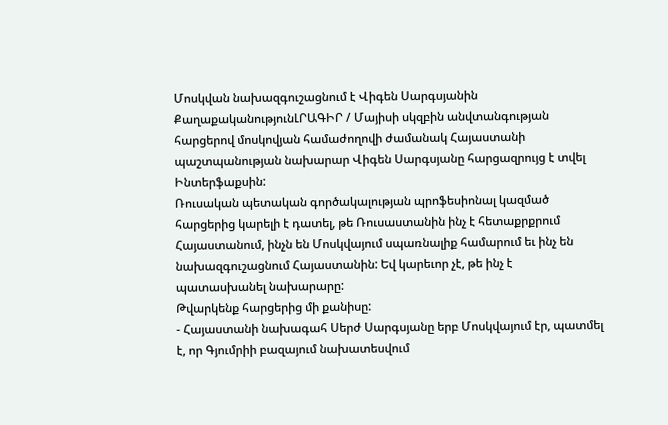Մոսկվան նախազգուշացնում է Վիգեն Սարգսյանին
ՔաղաքականությունԼՐԱԳԻՐ / Մայիսի սկզբին անվտանգության հարցերով մոսկովյան համաժողովի ժամանակ Հայաստանի պաշտպանության նախարար Վիգեն Սարգսյանը հարցազրույց է տվել Ինտերֆաքսին:
Ռուսական պետական գործակալության պրոֆեսիոնալ կազմած հարցերից կարելի է դատել, թե Ռուսաստանին ինչ է հետաքրքրում Հայաստանում, ինչն են Մոսկվայում սպառնալիք համարում եւ ինչ են նախազգուշացնում Հայաստանին: Եվ կարեւոր չէ, թե ինչ է պատասխանել նախարարը:
Թվարկենք հարցերից մի քանիսը:
- Հայաստանի նախագահ Սերժ Սարգսյանը երբ Մոսկվայում էր, պատմել է, որ Գյումրիի բազայում նախատեսվում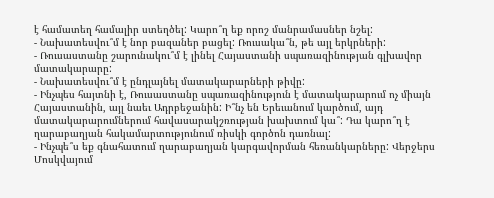է համատեղ համալիր ստեղծել: Կարո՞ղ եք որոշ մանրամասներ նշել:
- Նախատեսվու՞մ է նոր բազաներ բացել: Ռուսակա՞ն, թե այլ երկրների:
- Ռուսաստանը շարունակու՞մ է լինել Հայաստանի սպառազինության գլխավոր մատակարարը:
- Նախատեսվու՞մ է ընդլայնել մատակարարների թիվը:
- Ինչպես հայտնի է, Ռուսաստանը սպառազինություն է մատակարարում ոչ միայն Հայաստանին, այլ նաեւ Ադրբեջանին: Ի՞նչ են Երեւանում կարծում, այդ մատակարարումներում հավասարակշռության խախտում կա՞: Դա կարո՞ղ է ղարաբաղյան հակամարտությունում ռիսկի գործոն դառնալ:
- Ինչպե՞ս եք գնահատում ղարաբաղյան կարգավորման հեռանկարները: Վերջերս Մոսկվայում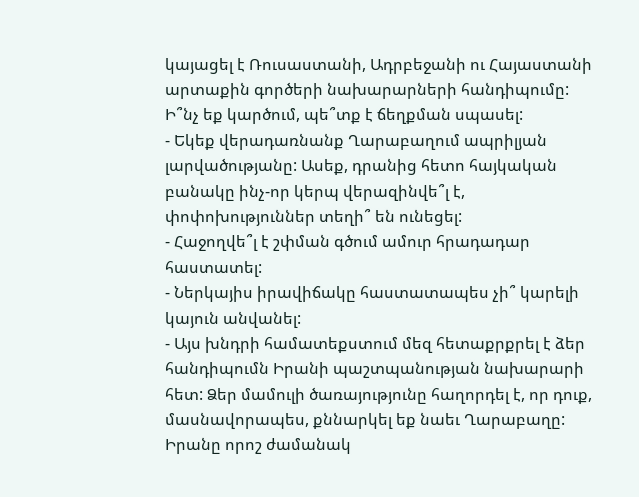կայացել է Ռուսաստանի, Ադրբեջանի ու Հայաստանի արտաքին գործերի նախարարների հանդիպումը: Ի՞նչ եք կարծում, պե՞տք է ճեղքման սպասել:
- Եկեք վերադառնանք Ղարաբաղում ապրիլյան լարվածությանը: Ասեք, դրանից հետո հայկական բանակը ինչ-որ կերպ վերազինվե՞լ է, փոփոխություններ տեղի՞ են ունեցել:
- Հաջողվե՞լ է շփման գծում ամուր հրադադար հաստատել:
- Ներկայիս իրավիճակը հաստատապես չի՞ կարելի կայուն անվանել:
- Այս խնդրի համատեքստում մեզ հետաքրքրել է ձեր հանդիպումն Իրանի պաշտպանության նախարարի հետ: Ձեր մամուլի ծառայությունը հաղորդել է, որ դուք, մասնավորապես, քննարկել եք նաեւ Ղարաբաղը: Իրանը որոշ ժամանակ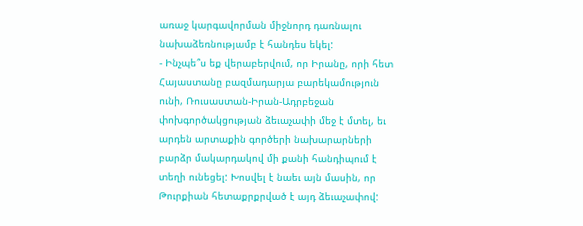առաջ կարգավորման միջնորդ դառնալու նախաձեռնությամբ է հանդես եկել:
- Ինչպե՞ս եք վերաբերվում, որ Իրանը, որի հետ Հայաստանը բազմադարյա բարեկամություն ունի, Ռուսաստան-Իրան-Ադրբեջան փոխգործակցության ձեւաչափի մեջ է մտել, եւ արդեն արտաքին գործերի նախարարների բարձր մակարդակով մի քանի հանդիպում է տեղի ունեցել: Խոսվել է նաեւ այն մասին, որ Թուրքիան հետաքրքրված է այդ ձեւաչափով: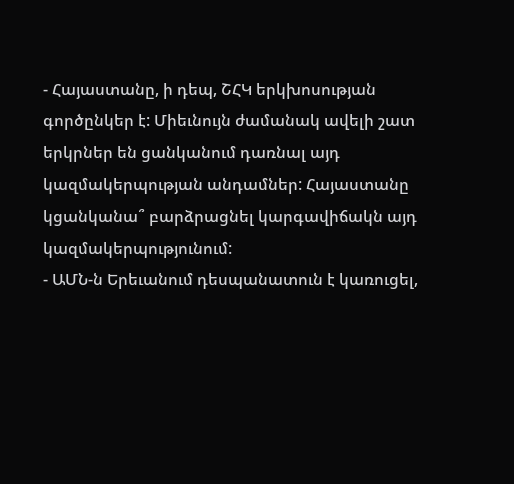- Հայաստանը, ի դեպ, ՇՀԿ երկխոսության գործընկեր է: Միեւնույն ժամանակ ավելի շատ երկրներ են ցանկանում դառնալ այդ կազմակերպության անդամներ: Հայաստանը կցանկանա՞ բարձրացնել կարգավիճակն այդ կազմակերպությունում:
- ԱՄՆ-ն Երեւանում դեսպանատուն է կառուցել,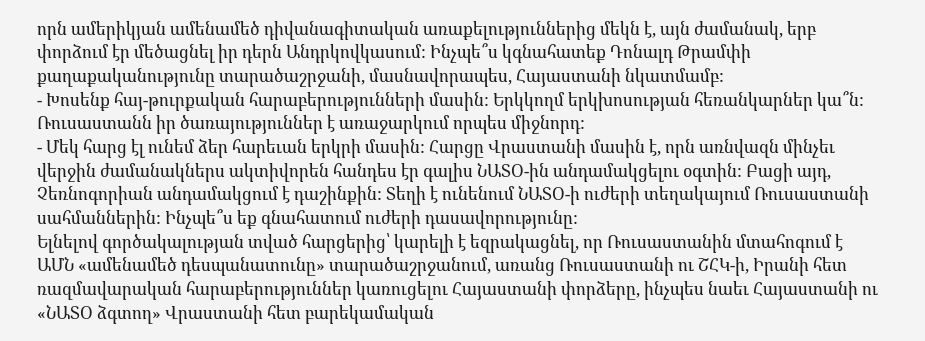որն ամերիկյան ամենամեծ դիվանագիտական առաքելություններից մեկն է, այն ժամանակ, երբ փորձում էր մեծացնել իր դերն Անդրկովկասում: Ինչպե՞ս կգնահատեք Դոնալդ Թրամփի քաղաքականությունը տարածաշրջանի, մասնավորապես, Հայաստանի նկատմամբ:
- Խոսենք հայ-թուրքական հարաբերությունների մասին: Երկկողմ երկխոսության հեռանկարներ կա՞ն: Ռուսաստանն իր ծառայություններ է առաջարկում որպես միջնորդ:
- Մեկ հարց էլ ունեմ ձեր հարեւան երկրի մասին: Հարցը Վրաստանի մասին է, որն առնվազն մինչեւ վերջին ժամանակներս ակտիվորեն հանդես էր գալիս ՆԱՏՕ-ին անդամակցելու օգտին: Բացի այդ, Չեռնոգորիան անդամակցում է դաշինքին: Տեղի է ունենում ՆԱՏՕ-ի ուժերի տեղակայում Ռուսաստանի սահմաններին: Ինչպե՞ս եք գնահատում ուժերի դասավորությունը:
Ելնելով գործակալության տված հարցերից՝ կարելի է եզրակացնել, որ Ռուսաստանին մտահոգում է ԱՄՆ «ամենամեծ դեսպանատունը» տարածաշրջանում, առանց Ռուսաստանի ու ՇՀԿ-ի, Իրանի հետ ռազմավարական հարաբերություններ կառուցելու Հայաստանի փորձերը, ինչպես նաեւ Հայաստանի ու «ՆԱՏՕ ձգտող» Վրաստանի հետ բարեկամական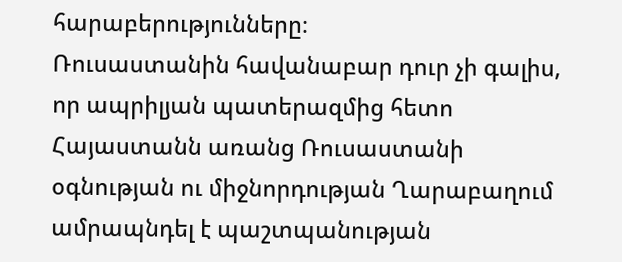հարաբերությունները։
Ռուսաստանին հավանաբար դուր չի գալիս, որ ապրիլյան պատերազմից հետո Հայաստանն առանց Ռուսաստանի օգնության ու միջնորդության Ղարաբաղում ամրապնդել է պաշտպանության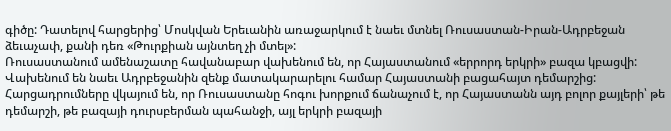գիծը: Դատելով հարցերից՝ Մոսկվան Երեւանին առաջարկում է նաեւ մտնել Ռուսաստան-Իրան-Ադրբեջան ձեւաչափ, քանի դեռ «Թուրքիան այնտեղ չի մտել»:
Ռուսաստանում ամենաշատը հավանաբար վախենում են, որ Հայաստանում «երրորդ երկրի» բազա կբացվի: Վախենում են նաեւ Ադրբեջանին զենք մատակարարելու համար Հայաստանի բացահայտ դեմարշից:
Հարցադրումները վկայում են, որ Ռուսաստանը հոգու խորքում ճանաչում է, որ Հայաստանն այդ բոլոր քայլերի՝ թե դեմարշի, թե բազայի դուրսբերման պահանջի, այլ երկրի բազայի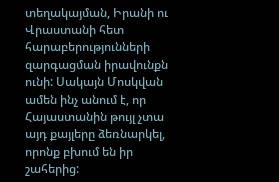տեղակայման, Իրանի ու Վրաստանի հետ հարաբերությունների զարգացման իրավունքն ունի: Սակայն Մոսկվան ամեն ինչ անում է, որ Հայաստանին թույլ չտա այդ քայլերը ձեռնարկել, որոնք բխում են իր շահերից: